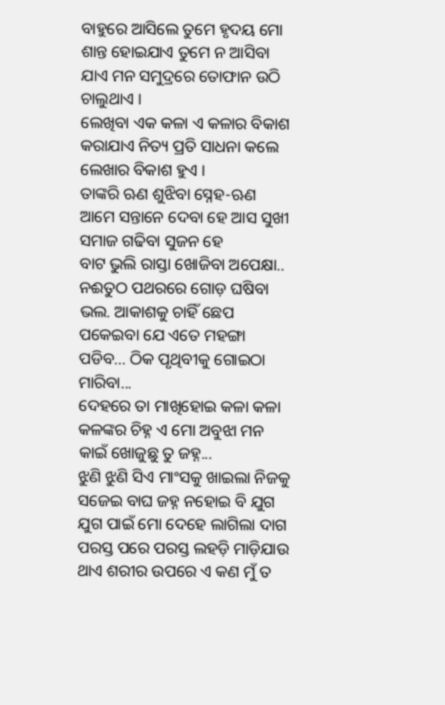ବାହୁରେ ଆସିଲେ ତୁମେ ହୃଦୟ ମୋ ଶାନ୍ତ ହୋଇଯାଏ ତୁମେ ନ ଆସିବା ଯାଏ ମନ ସମୁଦ୍ରରେ ତୋଫାନ ଉଠି ଚାଲୁଥାଏ ।
ଲେଖିବା ଏକ କଳା ଏ କଳାର ବିକାଶ କରାଯାଏ ନିତ୍ୟ ପ୍ରତି ସାଧନା କଲେ ଲେଖାର ବିକାଶ ହୁଏ ।
ତାଙ୍କରି ଋଣ ଶୁଝିବା ସ୍ନେହ-ଋଣ ଆମେ ସନ୍ତାନେ ଦେବା ହେ ଆସ ସୁଖୀ ସମାଜ ଗଢିବା ସୁଜନ ହେ
ବାଟ ଭୁଲି ରାସ୍ତା ଖୋଜିବା ଅପେକ୍ଷା.. ନଈତୁଠ ପଥରରେ ଗୋଡ଼ ଘଷିବା ଭଲ. ଆକାଶକୁ ଚାହିଁ ଛେପ ପକେଇବା ଯେ ଏତେ ମହଙ୍ଗା ପଡିବ... ଠିକ ପୃଥିବୀକୁ ଗୋଇଠା ମାରିବା...
ଦେହରେ ତା ମାଖିହୋଇ କଳା କଳା କଳଙ୍କର ଚିହ୍ନ ଏ ମୋ ଅବୁଝା ମନ କାଇଁ ଖୋଜୁଛୁ ତୁ ଜହ୍ନ...
ଝୁଣି ଝୁଣି ସିଏ ମାଂସକୁ ଖାଇଲା ନିଜକୁ ସଜେଇ ବାଘ ଜହ୍ନ ନହୋଇ ବି ଯୁଗ ଯୁଗ ପାଇଁ ମୋ ଦେହେ ଲାଗିଲା ଦାଗ
ପରସ୍ତ ପରେ ପରସ୍ତ ଲହଡ଼ି ମାଡ଼ିଯାଉ ଥାଏ ଶରୀର ଉପରେ ଏ କଣ ମୁଁ ତ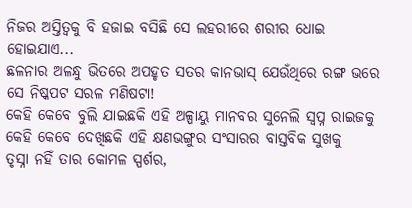ନିଜର ଅସ୍ତିତ୍ୱକୁ ବି ହଜାଇ ବସିଛି ସେ ଲହରୀରେ ଶରୀର ଧୋଇ ହୋଇଯାଏ...
ଛଳନାର ଅଳନ୍ଧୁ ଭିତରେ ଅପହୃତ ସତର କାନଭାସ୍ ଯେଉଁଥିରେ ରଙ୍ଗ ଭରେ ସେ ନିଷ୍କପଟ ସରଳ ମଣିଷଟା!
କେହି କେବେ ବୁଲି ଯାଇଛକି ଏହି ଅଳ୍ପାୟୁ ମାନବର ସୁନେଲି ସ୍ୱପ୍ନ ରାଇଜକୁ କେହି କେବେ ଦେଖିଛକି ଏହି କ୍ଷଣଭଙ୍ଗୁର ସଂସାରର ବାସ୍ତବିକ ସୁଖକୁ
ତୃସ୍ନା ନହିଁ ତାର କୋମଳ ସ୍ପର୍ଶର,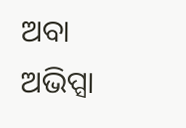ଅବା ଅଭିପ୍ସା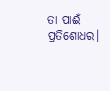ତା ପାଈଁ ପ୍ରତିଶୋଧର।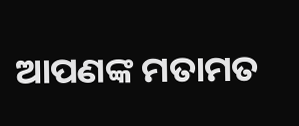ଆପଣଙ୍କ ମତାମତ